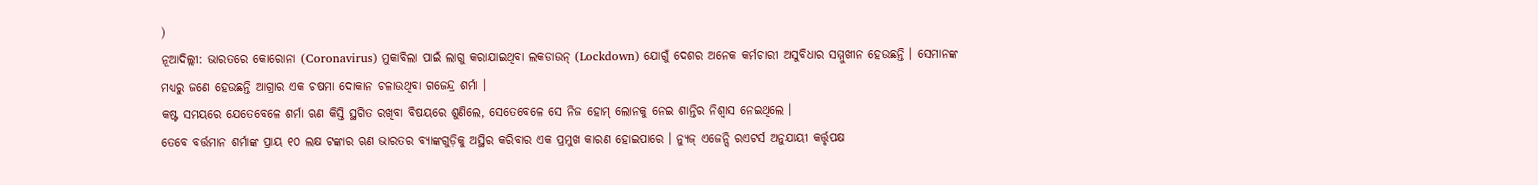)
ନୂଆଦିଲ୍ଲୀ: ଭାରତରେ କୋରୋନା (Coronavirus) ମୁକାବିଲା ପାଇଁ ଲାଗୁ କରାଯାଇଥିବା ଲକଡାଉନ୍ (Lockdown) ଯୋଗୁଁ ଦେଶର ଅନେକ କର୍ମଚାରୀ ଅସୁବିଧାର ସମ୍ମୁଖୀନ ହେଉଛନ୍ତି । ସେମାନଙ୍କ ମଧ୍ୟରୁ ଜଣେ ହେଉଛନ୍ତି ଆଗ୍ରାର ଏକ ଚଷମା ଦୋକାନ ଚଳାଉଥିବା ଗଜେନ୍ଦ୍ର ଶର୍ମା ।
କଷ୍ଟ ସମୟରେ ଯେତେବେଳେ ଶର୍ମା ଋଣ କିସ୍ତି ସ୍ଥଗିତ ରଖିବା ବିଷୟରେ ଶୁଣିଲେ, ସେତେବେଳେ ସେ ନିଜ ହୋମ୍ ଲୋନକୁ ନେଇ ଶାନ୍ତିର ନିଶ୍ୱାସ ନେଇଥିଲେ ।
ତେବେ ବର୍ତ୍ତମାନ ଶର୍ମାଙ୍କ ପ୍ରାୟ ୧୦ ଲକ୍ଷ ଟଙ୍କାର ଋଣ ଭାରତର ବ୍ୟାଙ୍କଗୁଡ଼ିକୁ ଅସ୍ଥିର କରିବାର ଏକ ପ୍ରମୁଖ କାରଣ ହୋଇପାରେ । ନ୍ୟୁଜ୍ ଏଜେନ୍ସି ରଏଟର୍ସ ଅନୁଯାୟୀ କର୍ତ୍ତୃପକ୍ଷ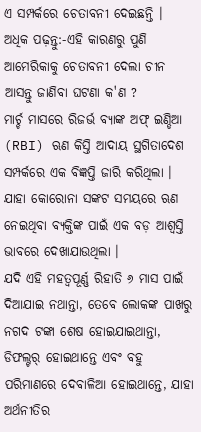ଏ ସମ୍ପର୍କରେ ଚେତାବନୀ ଦେଇଛନ୍ତି ।
ଅଧିକ ପଢ଼ନ୍ତୁ:-ଏହି କାରଣରୁ ପୁଣି ଆମେରିକାକୁ ଚେତାବନୀ ଦେଲା ଚୀନ
ଆସନ୍ତୁ ଜାଣିବା ଘଟଣା କ'ଣ ?
ମାର୍ଚ୍ଚ ମାସରେ ରିଜର୍ଭ ବ୍ୟାଙ୍କ ଅଫ୍ ଇଣ୍ଡିଆ (RBI) ଋଣ କିସ୍ତି ଆଦାୟ ସ୍ଥଗିତାଦେଶ ସମ୍ପର୍କରେ ଏକ ବିଜ୍ଞପ୍ତି ଜାରି କରିଥିଲା । ଯାହା କୋରୋନା ସଙ୍କଟ ସମୟରେ ଋଣ ନେଇଥିବା ବ୍ୟକ୍ତିଙ୍କ ପାଇଁ ଏକ ବଡ଼ ଆଶ୍ୱସ୍ତି ଭାବରେ ଦେଖାଯାଉଥିଲା ।
ଯଦି ଏହି ମହତ୍ୱପୂର୍ଣ୍ଣ ରିହାତି ୬ ମାସ ପାଇଁ ଦିଆଯାଇ ନଥାନ୍ତା, ତେବେ ଲୋକଙ୍କ ପାଖରୁ ନଗଦ ଟଙ୍କା ଶେଷ ହୋଇଯାଇଥାନ୍ତା, ଡିଫଲ୍ଟର୍ ହୋଇଥାନ୍ତେ ଏବଂ ବହୁ ପରିମାଣରେ ଦେବାଳିଆ ହୋଇଥାନ୍ତେ, ଯାହା ଅର୍ଥନୀତିର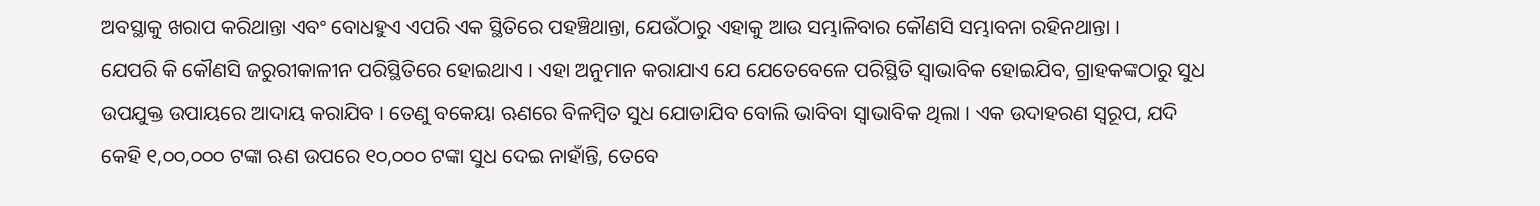ଅବସ୍ଥାକୁ ଖରାପ କରିଥାନ୍ତା ଏବଂ ବୋଧହୁଏ ଏପରି ଏକ ସ୍ଥିତିରେ ପହଞ୍ଚିଥାନ୍ତା, ଯେଉଁଠାରୁ ଏହାକୁ ଆଉ ସମ୍ଭାଳିବାର କୌଣସି ସମ୍ଭାବନା ରହିନଥାନ୍ତା ।
ଯେପରି କି କୌଣସି ଜରୁରୀକାଳୀନ ପରିସ୍ଥିତିରେ ହୋଇଥାଏ । ଏହା ଅନୁମାନ କରାଯାଏ ଯେ ଯେତେବେଳେ ପରିସ୍ଥିତି ସ୍ୱାଭାବିକ ହୋଇଯିବ, ଗ୍ରାହକଙ୍କଠାରୁ ସୁଧ ଉପଯୁକ୍ତ ଉପାୟରେ ଆଦାୟ କରାଯିବ । ତେଣୁ ବକେୟା ଋଣରେ ବିଳମ୍ବିତ ସୁଧ ଯୋଡାଯିବ ବୋଲି ଭାବିବା ସ୍ୱାଭାବିକ ଥିଲା । ଏକ ଉଦାହରଣ ସ୍ୱରୂପ, ଯଦି କେହି ୧,୦୦,୦୦୦ ଟଙ୍କା ଋଣ ଉପରେ ୧୦,୦୦୦ ଟଙ୍କା ସୁଧ ଦେଇ ନାହାଁନ୍ତି, ତେବେ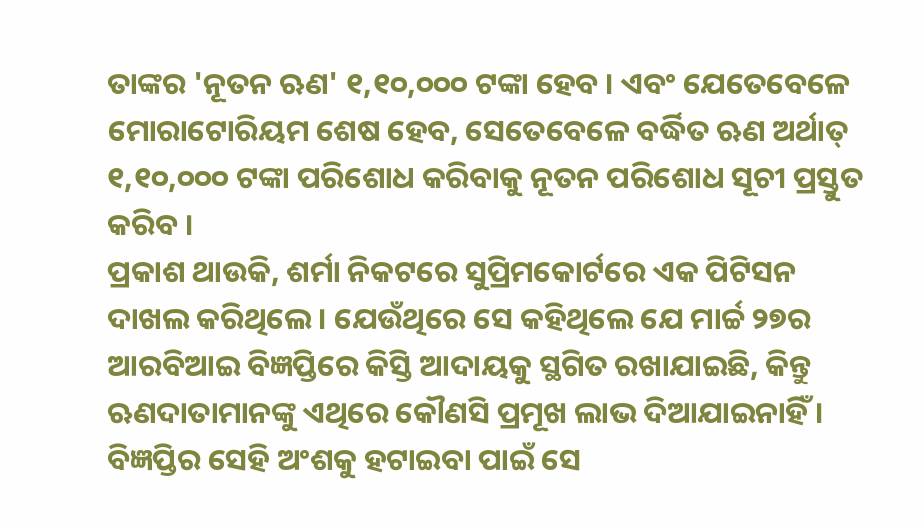ତାଙ୍କର 'ନୂତନ ଋଣ' ୧,୧୦,୦୦୦ ଟଙ୍କା ହେବ । ଏବଂ ଯେତେବେଳେ ମୋରାଟୋରିୟମ ଶେଷ ହେବ, ସେତେବେଳେ ବର୍ଦ୍ଧିତ ଋଣ ଅର୍ଥାତ୍ ୧,୧୦,୦୦୦ ଟଙ୍କା ପରିଶୋଧ କରିବାକୁ ନୂତନ ପରିଶୋଧ ସୂଚୀ ପ୍ରସ୍ତୁତ କରିବ ।
ପ୍ରକାଶ ଥାଉକି, ଶର୍ମା ନିକଟରେ ସୁପ୍ରିମକୋର୍ଟରେ ଏକ ପିଟିସନ ଦାଖଲ କରିଥିଲେ । ଯେଉଁଥିରେ ସେ କହିଥିଲେ ଯେ ମାର୍ଚ୍ଚ ୨୭ର ଆରବିଆଇ ବିଜ୍ଞପ୍ତିରେ କିସ୍ତି ଆଦାୟକୁ ସ୍ଥଗିତ ରଖାଯାଇଛି, କିନ୍ତୁ ଋଣଦାତାମାନଙ୍କୁ ଏଥିରେ କୌଣସି ପ୍ରମୂଖ ଲାଭ ଦିଆଯାଇନାହିଁ । ବିଜ୍ଞପ୍ତିର ସେହି ଅଂଶକୁ ହଟାଇବା ପାଇଁ ସେ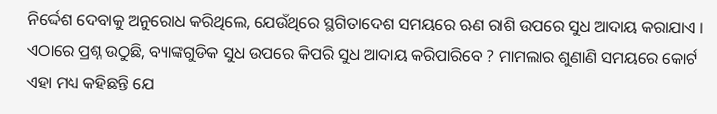ନିର୍ଦ୍ଦେଶ ଦେବାକୁ ଅନୁରୋଧ କରିଥିଲେ, ଯେଉଁଥିରେ ସ୍ଥଗିତାଦେଶ ସମୟରେ ଋଣ ରାଶି ଉପରେ ସୁଧ ଆଦାୟ କରାଯାଏ । ଏଠାରେ ପ୍ରଶ୍ନ ଉଠୁଛି, ବ୍ୟାଙ୍କଗୁଡିକ ସୁଧ ଉପରେ କିପରି ସୁଧ ଆଦାୟ କରିପାରିବେ ? ମାମଲାର ଶୁଣାଣି ସମୟରେ କୋର୍ଟ ଏହା ମଧ୍ୟ କହିଛନ୍ତି ଯେ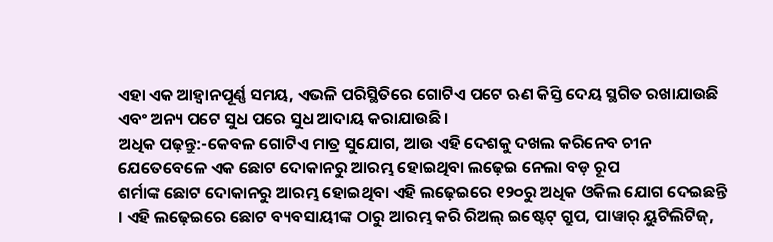ଏହା ଏକ ଆହ୍ୱାନପୂର୍ଣ୍ଣ ସମୟ, ଏଭଳି ପରିସ୍ଥିତିରେ ଗୋଟିଏ ପଟେ ଋଣ କିସ୍ତି ଦେୟ ସ୍ଥଗିତ ରଖାଯାଉଛି ଏବଂ ଅନ୍ୟ ପଟେ ସୁଧ ପରେ ସୁଧ ଆଦାୟ କରାଯାଉଛି ।
ଅଧିକ ପଢ଼ନ୍ତୁ:-କେବଳ ଗୋଟିଏ ମାତ୍ର ସୁଯୋଗ, ଆଉ ଏହି ଦେଶକୁ ଦଖଲ କରିନେବ ଚୀନ
ଯେତେବେଳେ ଏକ ଛୋଟ ଦୋକାନରୁ ଆରମ୍ଭ ହୋଇଥିବା ଲଢ଼େଇ ନେଲା ବଡ଼ ରୂପ
ଶର୍ମାଙ୍କ ଛୋଟ ଦୋକାନରୁ ଆରମ୍ଭ ହୋଇଥିବା ଏହି ଲଢ଼େଇରେ ୧୨୦ରୁ ଅଧିକ ଓକିଲ ଯୋଗ ଦେଇଛନ୍ତି । ଏହି ଲଢ଼େଇରେ ଛୋଟ ବ୍ୟବସାୟୀଙ୍କ ଠାରୁ ଆରମ୍ଭ କରି ରିଅଲ୍ ଇଷ୍ଟେଟ୍ ଗ୍ରୁପ, ପାୱାର୍ ୟୁଟିଲିଟିଜ୍,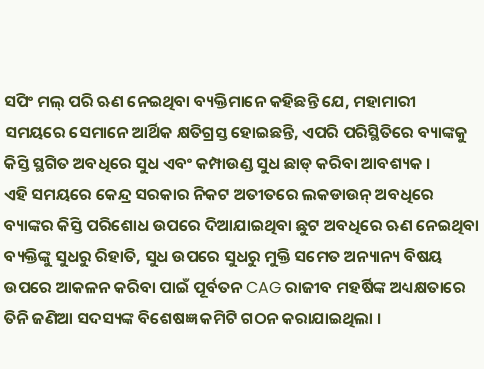ସପିଂ ମଲ୍ ପରି ଋଣ ନେଇଥିବା ବ୍ୟକ୍ତିମାନେ କହିଛନ୍ତି ଯେ, ମହାମାରୀ ସମୟରେ ସେମାନେ ଆର୍ଥିକ କ୍ଷତିଗ୍ରସ୍ତ ହୋଇଛନ୍ତି, ଏପରି ପରିସ୍ଥିତିରେ ବ୍ୟାଙ୍କକୁ କିସ୍ତି ସ୍ଥଗିତ ଅବଧିରେ ସୁଧ ଏବଂ କମ୍ପାଉଣ୍ଡ ସୁଧ ଛାଡ୍ କରିବା ଆବଶ୍ୟକ ।
ଏହି ସମୟରେ କେନ୍ଦ୍ର ସରକାର ନିକଟ ଅତୀତରେ ଲକଡାଉନ୍ ଅବଧିରେ ବ୍ୟାଙ୍କର କିସ୍ତି ପରିଶୋଧ ଉପରେ ଦିଆଯାଇଥିବା ଛୁଟ ଅବଧିରେ ଋଣ ନେଇଥିବା ବ୍ୟକ୍ତିଙ୍କୁ ସୁଧରୁ ରିହାତି, ସୁଧ ଉପରେ ସୁଧରୁ ମୁକ୍ତି ସମେତ ଅନ୍ୟାନ୍ୟ ବିଷୟ ଉପରେ ଆକଳନ କରିବା ପାଇଁ ପୂର୍ବତନ CAG ରାଜୀବ ମହର୍ଷିଙ୍କ ଅଧ୍ୟକ୍ଷତାରେ ତିନି ଜଣିଆ ସଦସ୍ୟଙ୍କ ବିଶେଷଜ୍ଞ କମିଟି ଗଠନ କରାଯାଇଥିଲା ।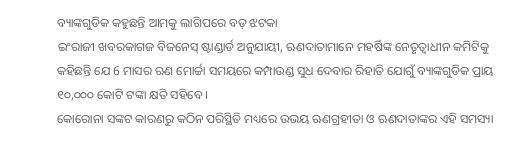ବ୍ୟାଙ୍କଗୁଡିକ କହୁଛନ୍ତି ଆମକୁ ଲାଗିପରେ ବଡ଼ ଝଟକା
ଇଂରାଜୀ ଖବରକାଗଜ ବିଜନେସ୍ ଷ୍ଟାଣ୍ଡାର୍ଡ ଅନୁଯାୟୀ, ଋଣଦାତାମାନେ ମହର୍ଷିଙ୍କ ନେତୃତ୍ୱାଧୀନ କମିଟିକୁ କହିଛନ୍ତି ଯେ 6 ମାସର ଋଣ ମୋର୍ଚ୍ଚା ସମୟରେ କମ୍ପାଉଣ୍ଡ ସୁଧ ଦେବାର ରିହାତି ଯୋଗୁଁ ବ୍ୟାଙ୍କଗୁଡିକ ପ୍ରାୟ ୧୦,୦୦୦ କୋଟି ଟଙ୍କା କ୍ଷତି ସହିବେ ।
କୋରୋନା ସଙ୍କଟ କାରଣରୁ କଠିନ ପରିସ୍ଥିତି ମଧ୍ୟରେ ଉଭୟ ଋଣଗ୍ରହୀତା ଓ ଋଣଦାତାଙ୍କର ଏହି ସମସ୍ୟା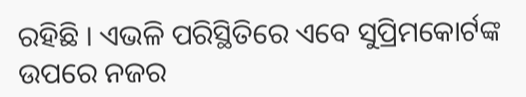ରହିଛି । ଏଭଳି ପରିସ୍ଥିତିରେ ଏବେ ସୁପ୍ରିମକୋର୍ଟଙ୍କ ଉପରେ ନଜର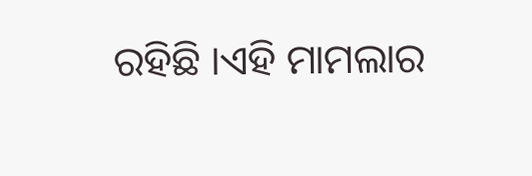ରହିଛି ।ଏହି ମାମଲାର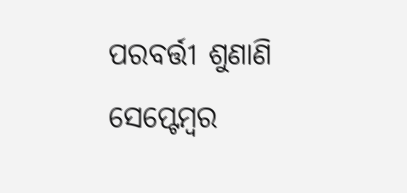ପରବର୍ତ୍ତୀ ଶୁଣାଣି ସେପ୍ଟେମ୍ବର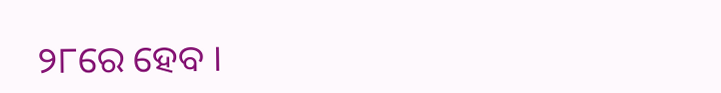୨୮ରେ ହେବ ।